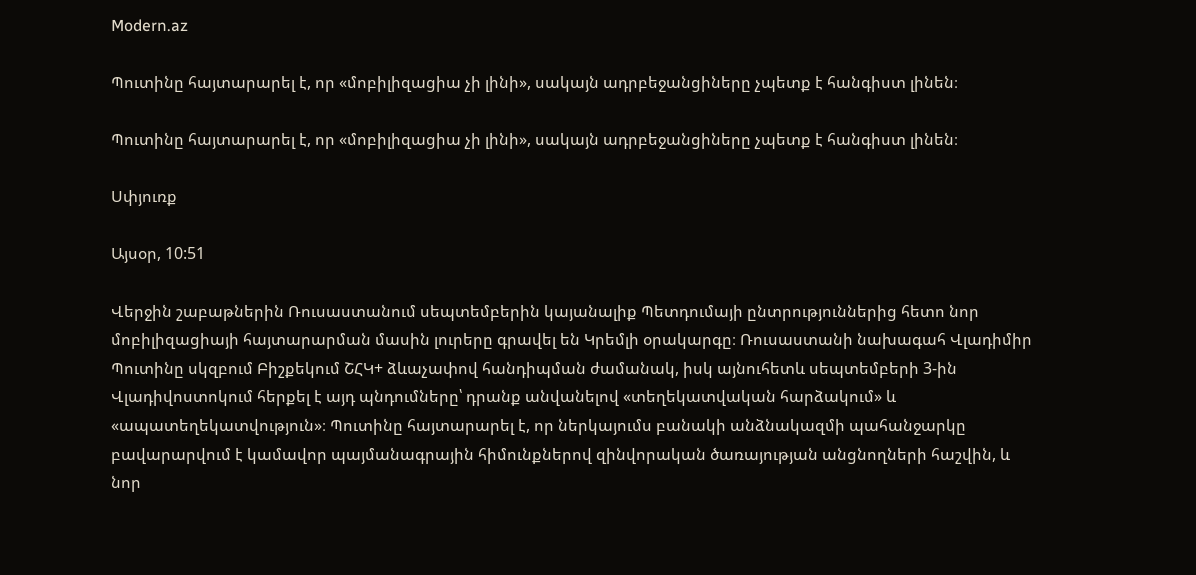Modern.az

Պուտինը հայտարարել է, որ «մոբիլիզացիա չի լինի», սակայն ադրբեջանցիները չպետք է հանգիստ լինեն։

Պուտինը հայտարարել է, որ «մոբիլիզացիա չի լինի», սակայն ադրբեջանցիները չպետք է հանգիստ լինեն։

Սփյուռք

Այսօր, 10:51

Վերջին շաբաթներին Ռուսաստանում սեպտեմբերին կայանալիք Պետդումայի ընտրություններից հետո նոր մոբիլիզացիայի հայտարարման մասին լուրերը գրավել են Կրեմլի օրակարգը։ Ռուսաստանի նախագահ Վլադիմիր Պուտինը սկզբում Բիշքեկում ՇՀԿ+ ձևաչափով հանդիպման ժամանակ, իսկ այնուհետև սեպտեմբերի 3-ին Վլադիվոստոկում հերքել է այդ պնդումները՝ դրանք անվանելով «տեղեկատվական հարձակում» և «ապատեղեկատվություն»։ Պուտինը հայտարարել է, որ ներկայումս բանակի անձնակազմի պահանջարկը բավարարվում է կամավոր պայմանագրային հիմունքներով զինվորական ծառայության անցնողների հաշվին, և նոր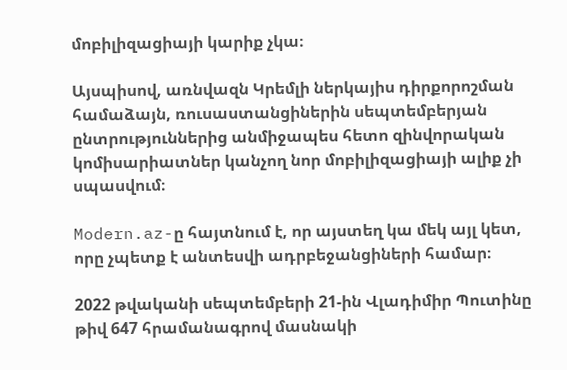մոբիլիզացիայի կարիք չկա։

Այսպիսով, առնվազն Կրեմլի ներկայիս դիրքորոշման համաձայն, ռուսաստանցիներին սեպտեմբերյան ընտրություններից անմիջապես հետո զինվորական կոմիսարիատներ կանչող նոր մոբիլիզացիայի ալիք չի սպասվում։

Modern.az-ը հայտնում է, որ այստեղ կա մեկ այլ կետ, որը չպետք է անտեսվի ադրբեջանցիների համար։

2022 թվականի սեպտեմբերի 21-ին Վլադիմիր Պուտինը թիվ 647 հրամանագրով մասնակի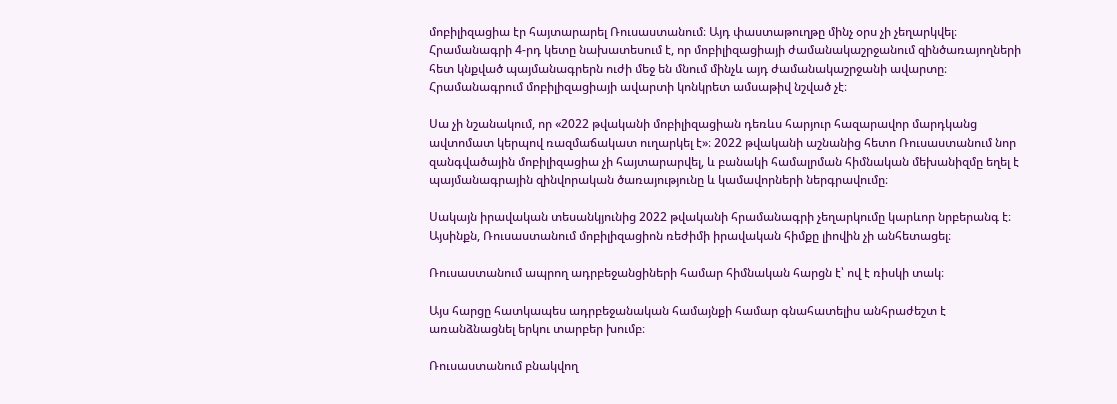մոբիլիզացիա էր հայտարարել Ռուսաստանում։ Այդ փաստաթուղթը մինչ օրս չի չեղարկվել։ Հրամանագրի 4-րդ կետը նախատեսում է, որ մոբիլիզացիայի ժամանակաշրջանում զինծառայողների հետ կնքված պայմանագրերն ուժի մեջ են մնում մինչև այդ ժամանակաշրջանի ավարտը։ Հրամանագրում մոբիլիզացիայի ավարտի կոնկրետ ամսաթիվ նշված չէ։

Սա չի նշանակում, որ «2022 թվականի մոբիլիզացիան դեռևս հարյուր հազարավոր մարդկանց ավտոմատ կերպով ռազմաճակատ ուղարկել է»։ 2022 թվականի աշնանից հետո Ռուսաստանում նոր զանգվածային մոբիլիզացիա չի հայտարարվել, և բանակի համալրման հիմնական մեխանիզմը եղել է պայմանագրային զինվորական ծառայությունը և կամավորների ներգրավումը։

Սակայն իրավական տեսանկյունից 2022 թվականի հրամանագրի չեղարկումը կարևոր նրբերանգ է։ Այսինքն, Ռուսաստանում մոբիլիզացիոն ռեժիմի իրավական հիմքը լիովին չի անհետացել։

Ռուսաստանում ապրող ադրբեջանցիների համար հիմնական հարցն է՝ ով է ռիսկի տակ։

Այս հարցը հատկապես ադրբեջանական համայնքի համար գնահատելիս անհրաժեշտ է առանձնացնել երկու տարբեր խումբ։

Ռուսաստանում բնակվող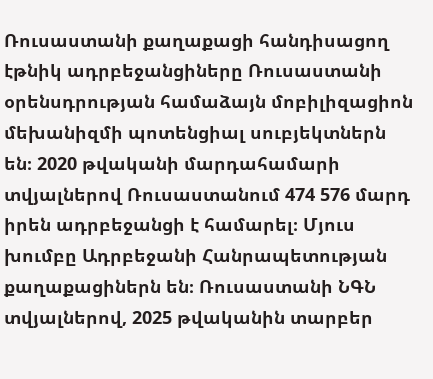Ռուսաստանի քաղաքացի հանդիսացող էթնիկ ադրբեջանցիները Ռուսաստանի օրենսդրության համաձայն մոբիլիզացիոն մեխանիզմի պոտենցիալ սուբյեկտներն են։ 2020 թվականի մարդահամարի տվյալներով Ռուսաստանում 474 576 մարդ իրեն ադրբեջանցի է համարել։ Մյուս խումբը Ադրբեջանի Հանրապետության քաղաքացիներն են։ Ռուսաստանի ՆԳՆ տվյալներով, 2025 թվականին տարբեր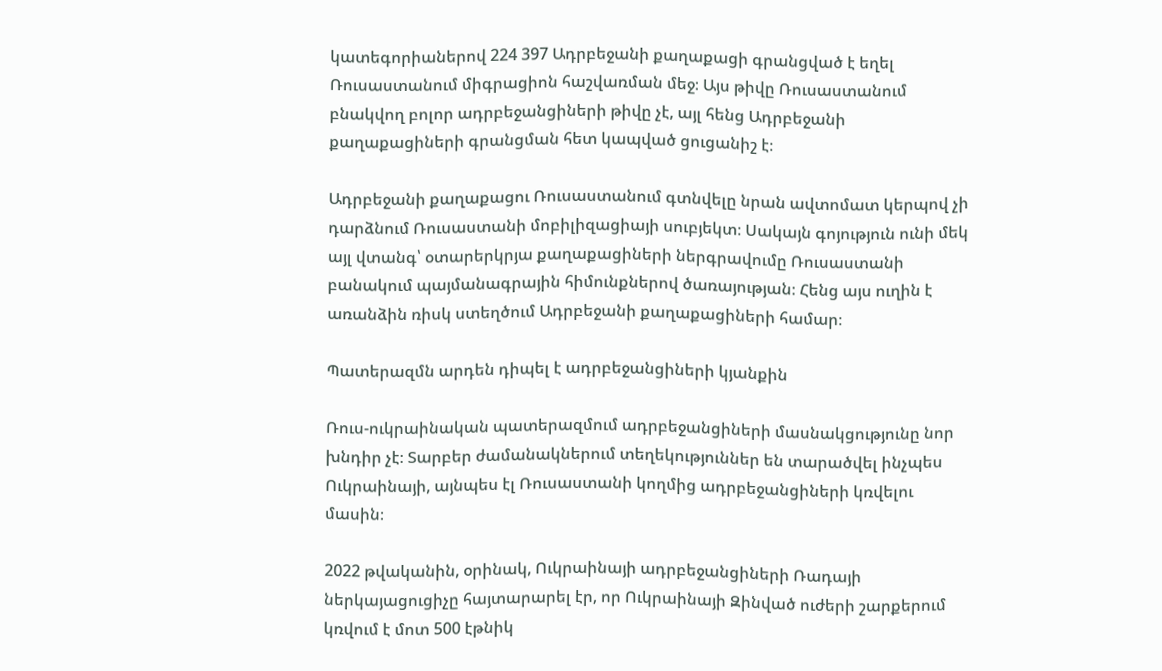կատեգորիաներով 224 397 Ադրբեջանի քաղաքացի գրանցված է եղել Ռուսաստանում միգրացիոն հաշվառման մեջ։ Այս թիվը Ռուսաստանում բնակվող բոլոր ադրբեջանցիների թիվը չէ, այլ հենց Ադրբեջանի քաղաքացիների գրանցման հետ կապված ցուցանիշ է։

Ադրբեջանի քաղաքացու Ռուսաստանում գտնվելը նրան ավտոմատ կերպով չի դարձնում Ռուսաստանի մոբիլիզացիայի սուբյեկտ։ Սակայն գոյություն ունի մեկ այլ վտանգ՝ օտարերկրյա քաղաքացիների ներգրավումը Ռուսաստանի բանակում պայմանագրային հիմունքներով ծառայության։ Հենց այս ուղին է առանձին ռիսկ ստեղծում Ադրբեջանի քաղաքացիների համար։

Պատերազմն արդեն դիպել է ադրբեջանցիների կյանքին

Ռուս-ուկրաինական պատերազմում ադրբեջանցիների մասնակցությունը նոր խնդիր չէ։ Տարբեր ժամանակներում տեղեկություններ են տարածվել ինչպես Ուկրաինայի, այնպես էլ Ռուսաստանի կողմից ադրբեջանցիների կռվելու մասին։

2022 թվականին, օրինակ, Ուկրաինայի ադրբեջանցիների Ռադայի ներկայացուցիչը հայտարարել էր, որ Ուկրաինայի Զինված ուժերի շարքերում կռվում է մոտ 500 էթնիկ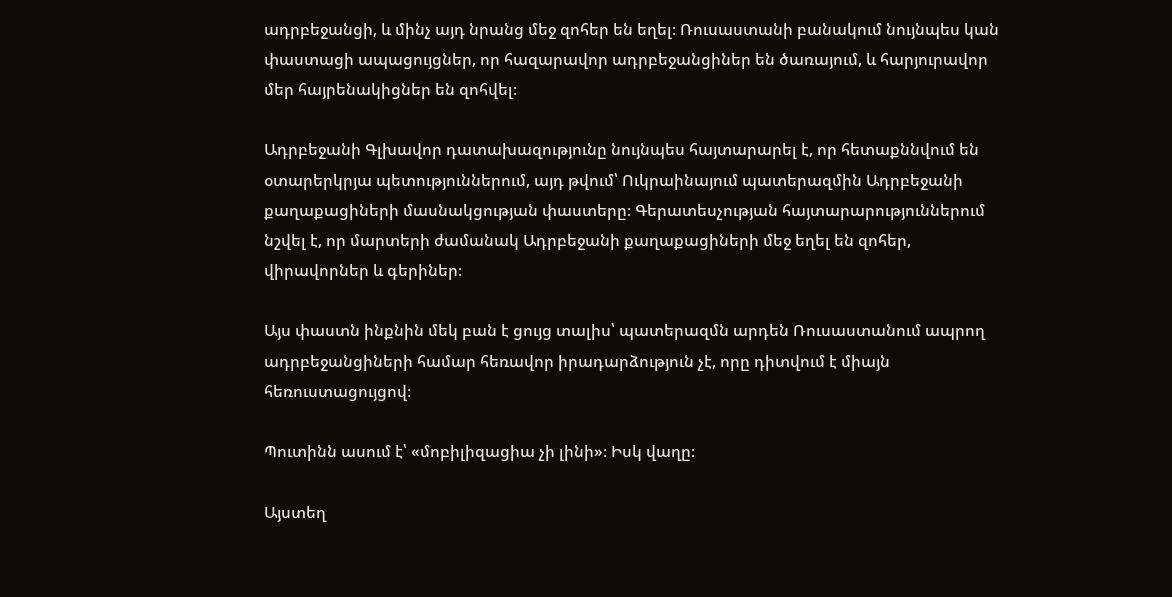ադրբեջանցի, և մինչ այդ նրանց մեջ զոհեր են եղել։ Ռուսաստանի բանակում նույնպես կան փաստացի ապացույցներ, որ հազարավոր ադրբեջանցիներ են ծառայում, և հարյուրավոր մեր հայրենակիցներ են զոհվել։

Ադրբեջանի Գլխավոր դատախազությունը նույնպես հայտարարել է, որ հետաքննվում են օտարերկրյա պետություններում, այդ թվում՝ Ուկրաինայում պատերազմին Ադրբեջանի քաղաքացիների մասնակցության փաստերը։ Գերատեսչության հայտարարություններում նշվել է, որ մարտերի ժամանակ Ադրբեջանի քաղաքացիների մեջ եղել են զոհեր, վիրավորներ և գերիներ։

Այս փաստն ինքնին մեկ բան է ցույց տալիս՝ պատերազմն արդեն Ռուսաստանում ապրող ադրբեջանցիների համար հեռավոր իրադարձություն չէ, որը դիտվում է միայն հեռուստացույցով։

Պուտինն ասում է՝ «մոբիլիզացիա չի լինի»։ Իսկ վաղը։

Այստեղ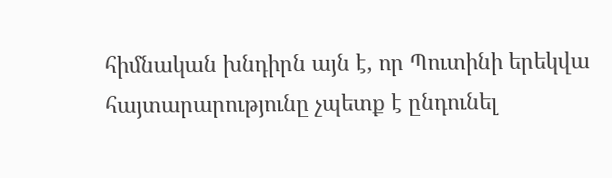հիմնական խնդիրն այն է, որ Պուտինի երեկվա հայտարարությունը չպետք է ընդունել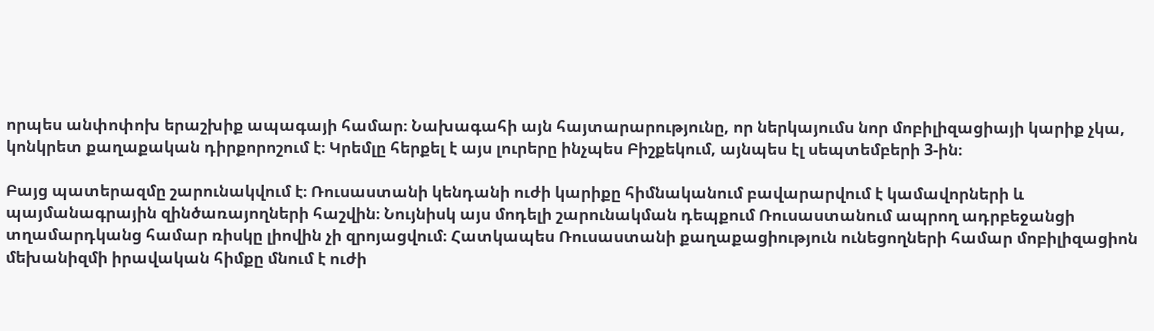որպես անփոփոխ երաշխիք ապագայի համար։ Նախագահի այն հայտարարությունը, որ ներկայումս նոր մոբիլիզացիայի կարիք չկա, կոնկրետ քաղաքական դիրքորոշում է։ Կրեմլը հերքել է այս լուրերը ինչպես Բիշքեկում, այնպես էլ սեպտեմբերի 3-ին։

Բայց պատերազմը շարունակվում է։ Ռուսաստանի կենդանի ուժի կարիքը հիմնականում բավարարվում է կամավորների և պայմանագրային զինծառայողների հաշվին։ Նույնիսկ այս մոդելի շարունակման դեպքում Ռուսաստանում ապրող ադրբեջանցի տղամարդկանց համար ռիսկը լիովին չի զրոյացվում։ Հատկապես Ռուսաստանի քաղաքացիություն ունեցողների համար մոբիլիզացիոն մեխանիզմի իրավական հիմքը մնում է ուժի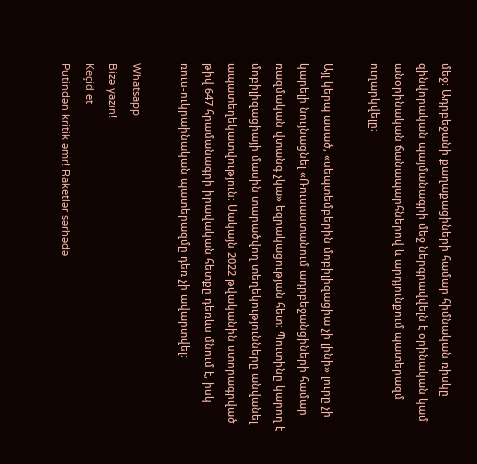մեջ։ Ադրբեջանի քաղաքացիների համար հիմնական ռիսկը զինվորական պայմանագրի մեջ ներգրավվելն է օրինական կամ անօրինական ճանապարհներով և արդյունքում պատերազմ ուղարկվելը։

Այլ կերպ ասած, «սեպտեմբերին մոբիլիզացիա չի լինի» լուրը չի կարելի նույնացնել «Ռուսաստանում ադրբեջանցիների համար ռազմական վտանգ չկա» եզրակացության հետ։ Պուտինը կարող է մոբիլիզացիայի մասին տարածվող տեղեկությունները անվանել ապատեղեկատվություն։ Սակայն 2022 թվականին ստորագրված թիվ 647 հրամանագրի իրավական հետքը դեռևս մնում է, իսկ ռուս-ուկրաինական պատերազմը դեռ չի ավարտվել։

Whatsapp
Bizə yazın!
Keçid et
Putindən kritik əmr! Raketlər sərhədə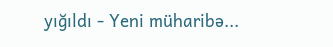yığıldı - Yeni müharibə...